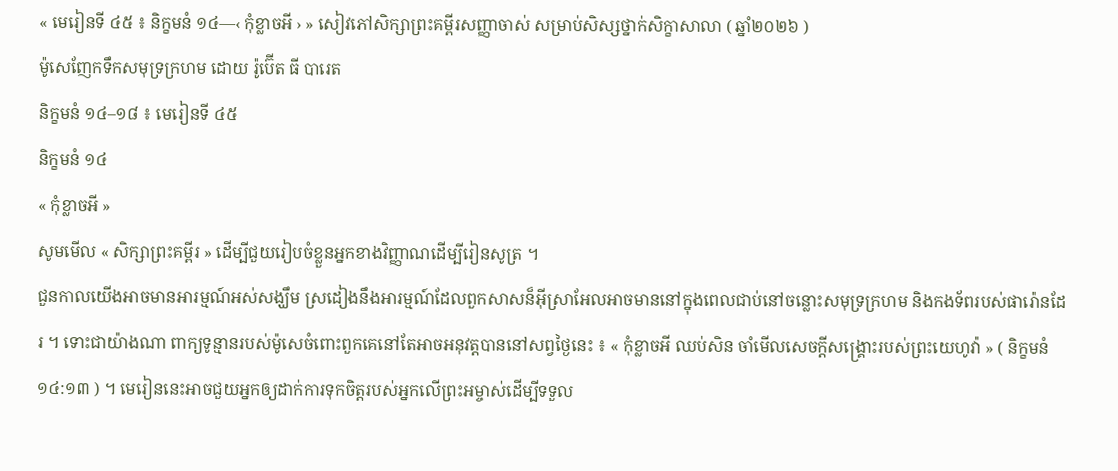« មេរៀនទី ៤៥ ៖ និក្ខមនំ ១៤—‹ កុំខ្លាចអី › » សៀវភៅសិក្សាព្រះគម្ពីរសញ្ញាចាស់ សម្រាប់សិស្សថ្នាក់សិក្ខាសាលា ( ឆ្នាំ២០២៦ )
ម៉ូសេញែកទឹកសមុទ្រក្រហម ដោយ រ៉ូប៊ើត ធី បារេត
និក្ខមនំ ១៤–១៨ ៖ មេរៀនទី ៤៥
និក្ខមនំ ១៤
« កុំខ្លាចអី »
សូមមើល « សិក្សាព្រះគម្ពីរ » ដើម្បីជួយរៀបចំខ្លួនអ្នកខាងវិញ្ញាណដើម្បីរៀនសូត្រ ។
ជួនកាលយើងអាចមានអារម្មណ៍អស់សង្ឃឹម ស្រដៀងនឹងអារម្មណ៍ដែលពួកសាសន៏អ៊ីស្រាអែលអាចមាននៅក្នុងពេលជាប់នៅចន្លោះសមុទ្រក្រហម និងកងទ័ពរបស់ផារ៉ោនដែរ ។ ទោះជាយ៉ាងណា ពាក្យទូន្មានរបស់ម៉ូសេចំពោះពួកគេនៅតែអាចអនុវត្តបាននៅសព្វថ្ងៃនេះ ៖ « កុំខ្លាចអី ឈប់សិន ចាំមើលសេចក្តីសង្គ្រោះរបស់ព្រះយេហូវ៉ា » ( និក្ខមនំ ១៤:១៣ ) ។ មេរៀននេះអាចជួយអ្នកឲ្យដាក់ការទុកចិត្តរបស់អ្នកលើព្រះអម្ចាស់ដើម្បីទទួល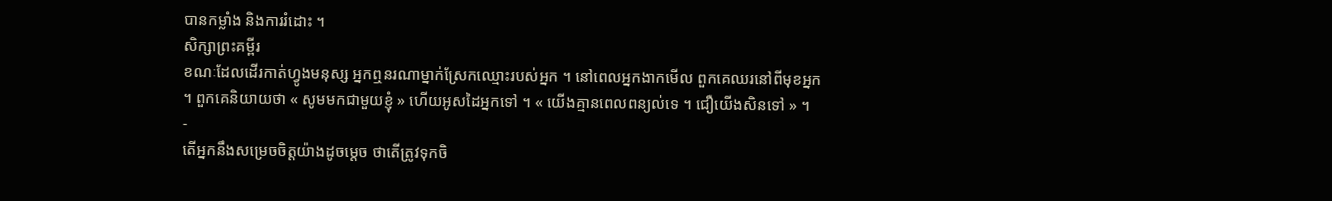បានកម្លាំង និងការរំដោះ ។
សិក្សាព្រះគម្ពីរ
ខណៈដែលដើរកាត់ហ្វូងមនុស្ស អ្នកឮនរណាម្នាក់ស្រែកឈ្មោះរបស់អ្នក ។ នៅពេលអ្នកងាកមើល ពួកគេឈរនៅពីមុខអ្នក ។ ពួកគេនិយាយថា « សូមមកជាមួយខ្ញុំ » ហើយអូសដៃអ្នកទៅ ។ « យើងគ្មានពេលពន្យល់ទេ ។ ជឿយើងសិនទៅ » ។
-
តើអ្នកនឹងសម្រេចចិត្តយ៉ាងដូចម្តេច ថាតើត្រូវទុកចិ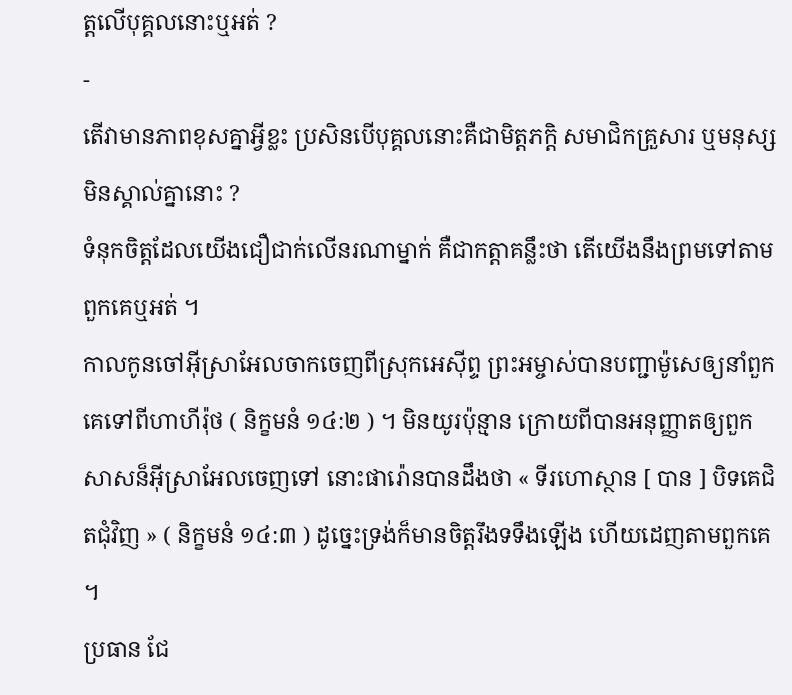ត្តលើបុគ្គលនោះឬអត់ ?
-
តើវាមានភាពខុសគ្នាអ្វីខ្លះ ប្រសិនបើបុគ្គលនោះគឺជាមិត្តភក្តិ សមាជិកគ្រួសារ ឬមនុស្សមិនស្គាល់គ្នានោះ ?
ទំនុកចិត្តដែលយើងជឿជាក់លើនរណាម្នាក់ គឺជាកត្តាគន្លឹះថា តើយើងនឹងព្រមទៅតាមពួកគេឬអត់ ។
កាលកូនចៅអ៊ីស្រាអែលចាកចេញពីស្រុកអេស៊ីព្ទ ព្រះអម្ចាស់បានបញ្ជាម៉ូសេឲ្យនាំពួកគេទៅពីហាហីរ៉ុថ ( និក្ខមនំ ១៤:២ ) ។ មិនយូរប៉ុន្មាន ក្រោយពីបានអនុញ្ញាតឲ្យពួកសាសន៏អ៊ីស្រាអែលចេញទៅ នោះផារ៉ោនបានដឹងថា « ទីរហោស្ថាន [ បាន ] បិទគេជិតជុំវិញ » ( និក្ខមនំ ១៤:៣ ) ដូច្នេះទ្រង់ក៏មានចិត្តរឹងទទឹងឡើង ហើយដេញតាមពួកគេ ។
ប្រធាន ជែ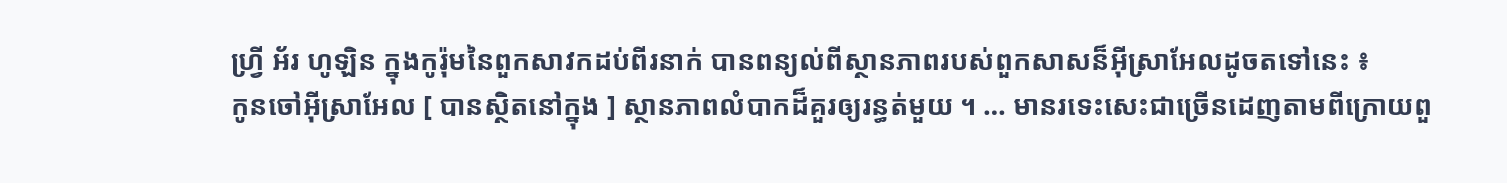ហ្វ្រី អ័រ ហូឡិន ក្នុងកូរ៉ុមនៃពួកសាវកដប់ពីរនាក់ បានពន្យល់ពីស្ថានភាពរបស់ពួកសាសន៏អ៊ីស្រាអែលដូចតទៅនេះ ៖
កូនចៅអ៊ីស្រាអែល [ បានស្ថិតនៅក្នុង ] ស្ថានភាពលំបាកដ៏គួរឲ្យរន្ធត់មួយ ។ … មានរទេះសេះជាច្រើនដេញតាមពីក្រោយពួ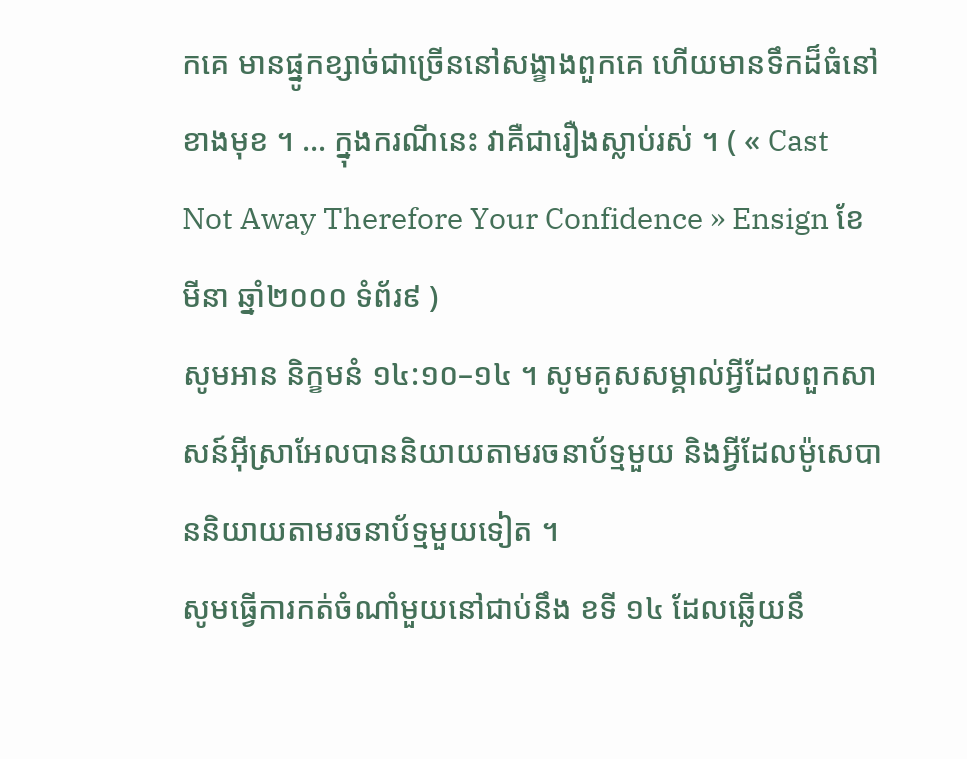កគេ មានផ្នូកខ្សាច់ជាច្រើននៅសង្ខាងពួកគេ ហើយមានទឹកដ៏ធំនៅខាងមុខ ។ … ក្នុងករណីនេះ វាគឺជារឿងស្លាប់រស់ ។ ( « Cast Not Away Therefore Your Confidence » Ensign ខែមីនា ឆ្នាំ២០០០ ទំព័រ៩ )
សូមអាន និក្ខមនំ ១៤:១០–១៤ ។ សូមគូសសម្គាល់អ្វីដែលពួកសាសន៍អ៊ីស្រាអែលបាននិយាយតាមរចនាប័ទ្មមួយ និងអ្វីដែលម៉ូសេបាននិយាយតាមរចនាប័ទ្មមួយទៀត ។
សូមធ្វើការកត់ចំណាំមួយនៅជាប់នឹង ខទី ១៤ ដែលឆ្លើយនឹ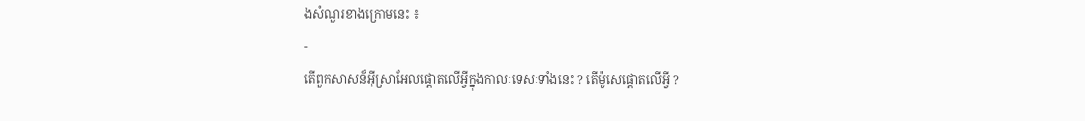ងសំណួរខាងក្រោមនេះ ៖
-
តើពួកសាសន៏អ៊ីស្រាអែលផ្ដោតលើអ្វីក្នុងកាលៈទេសៈទាំងនេះ ? តើម៉ូសេផ្ដោតលើអ្វី ?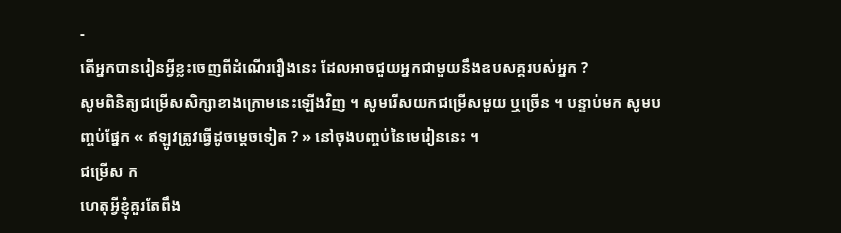-
តើអ្នកបានរៀនអ្វីខ្លះចេញពីដំណើររឿងនេះ ដែលអាចជួយអ្នកជាមួយនឹងឧបសគ្គរបស់អ្នក ?
សូមពិនិត្យជម្រើសសិក្សាខាងក្រោមនេះឡើងវិញ ។ សូមរើសយកជម្រើសមួយ ឬច្រើន ។ បន្ទាប់មក សូមបញ្ចប់ផ្នែក « ឥឡូវត្រូវធ្វើដូចម្តេចទៀត ? » នៅចុងបញ្ចប់នៃមេរៀននេះ ។
ជម្រើស ក
ហេតុអ្វីខ្ញុំគួរតែពឹង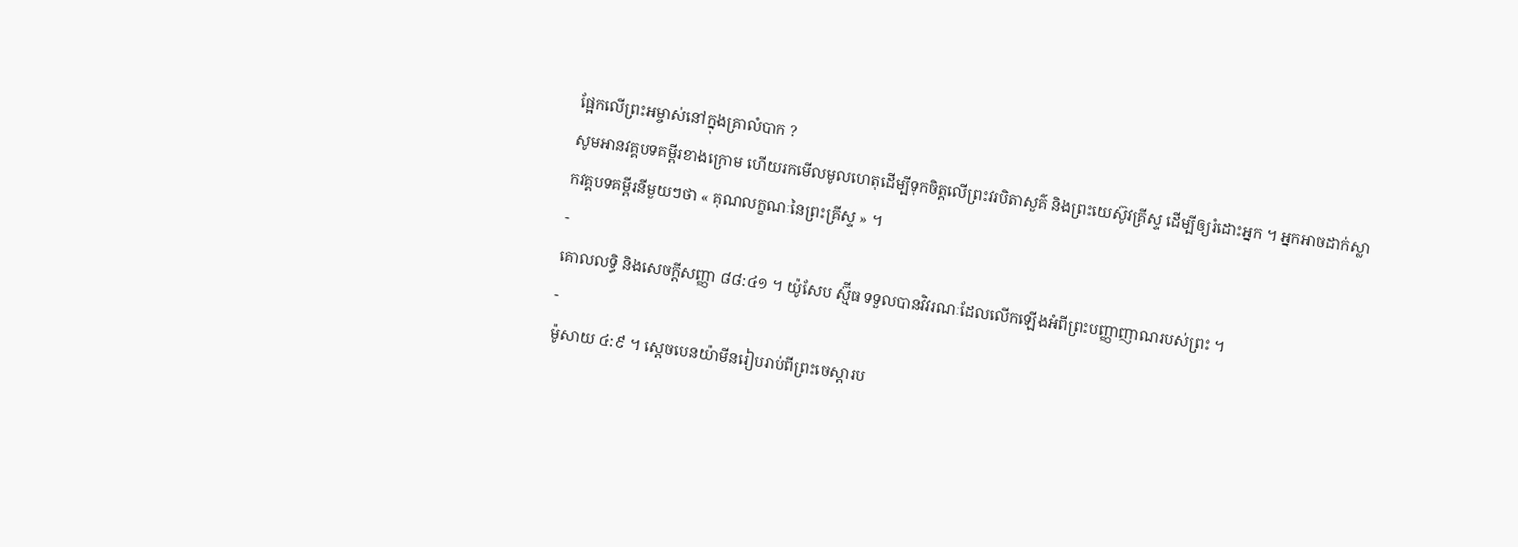ផ្អែកលើព្រះអម្ចាស់នៅក្នុងគ្រាលំបាក ?
សូមអានវគ្គបទគម្ពីរខាងក្រោម ហើយរកមើលមូលហេតុដើម្បីទុកចិត្តលើព្រះវរបិតាសួគ៌ និងព្រះយេស៊ូវគ្រីស្ទ ដើម្បីឲ្យរំដោះអ្នក ។ អ្នកអាចដាក់ស្លាកវគ្គបទគម្ពីរនីមួយៗថា « គុណលក្ខណៈនៃព្រះគ្រីស្ទ » ។
-
គោលលទ្ធិ និងសេចក្តីសញ្ញា ៨៨:៤១ ។ យ៉ូសែប ស្ម៊ីធ ទទួលបានវិវរណៈដែលលើកឡើងអំពីព្រះបញ្ញាញាណរបស់ព្រះ ។
-
ម៉ូសាយ ៤:៩ ។ ស្តេចបេនយ៉ាមីនរៀបរាប់ពីព្រះចេស្ដារប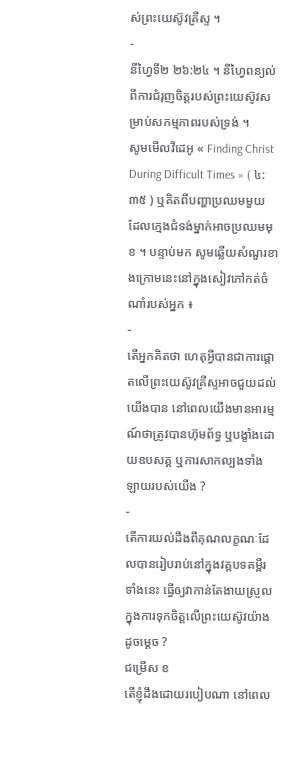ស់ព្រះយេស៊ូវគ្រីស្ទ ។
-
នីហ្វៃទី២ ២៦:២៤ ។ នីហ្វៃពន្យល់ពីការជំរុញចិត្តរបស់ព្រះយេស៊ូវសម្រាប់សកម្មភាពរបស់ទ្រង់ ។
សូមមើលវីដេអូ « Finding Christ During Difficult Times » ( ៤:៣៥ ) ឬគិតពីបញ្ហាប្រឈមមួយ ដែលក្មេងជំទង់ម្នាក់អាចប្រឈមមុខ ។ បន្ទាប់មក សូមឆ្លើយសំណួរខាងក្រោមនេះនៅក្នុងសៀវភៅកត់ចំណាំរបស់អ្នក ៖
-
តើអ្នកគិតថា ហេតុអ្វីបានជាការផ្ដោតលើព្រះយេស៊ូវគ្រីស្ទអាចជួយដល់យើងបាន នៅពេលយើងមានអារម្មណ៍ថាត្រូវបានហ៊ុមព័ទ្ធ ឬបង្ខាំងដោយឧបសគ្គ ឬការសាកល្បងទាំងឡាយរបស់យើង ?
-
តើការយល់ដឹងពីគុណលក្ខណៈដែលបានរៀបរាប់នៅក្នុងវគ្គបទគម្ពីរទាំងនេះ ធ្វើឲ្យវាកាន់តែងាយស្រួលក្នុងការទុកចិត្តលើព្រះយេស៊ូវយ៉ាងដូចម្តេច ?
ជម្រើស ខ
តើខ្ញុំដឹងដោយរបៀបណា នៅពេល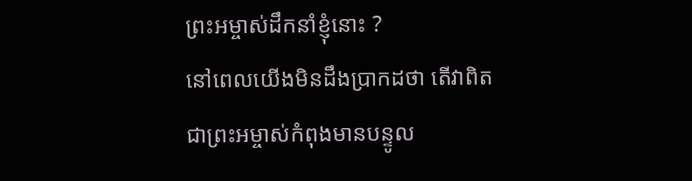ព្រះអម្ចាស់ដឹកនាំខ្ញុំនោះ ?
នៅពេលយើងមិនដឹងប្រាកដថា តើវាពិតជាព្រះអម្ចាស់កំពុងមានបន្ទូល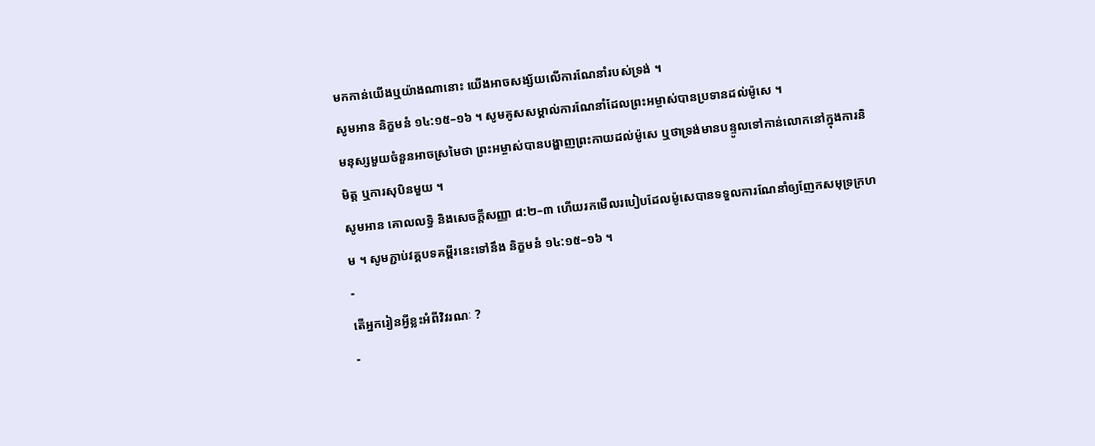មកកាន់យើងឬយ៉ាងណានោះ យើងអាចសង្ស័យលើការណែនាំរបស់ទ្រង់ ។
សូមអាន និក្ខមនំ ១៤:១៥–១៦ ។ សូមគូសសម្គាល់ការណែនាំដែលព្រះអម្ចាស់បានប្រទានដល់ម៉ូសេ ។
មនុស្សមួយចំនួនអាចស្រមៃថា ព្រះអម្ចាស់បានបង្ហាញព្រះកាយដល់ម៉ូសេ ឬថាទ្រង់មានបន្ទូលទៅកាន់លោកនៅក្នុងការនិមិត្ត ឬការសុបិនមួយ ។
សូមអាន គោលលទ្ធិ និងសេចក្ដីសញ្ញា ៨:២–៣ ហើយរកមើលរបៀបដែលម៉ូសេបានទទួលការណែនាំឲ្យញែកសមុទ្រក្រហម ។ សូមភ្ជាប់វគ្គបទគម្ពីរនេះទៅនឹង និក្ខមនំ ១៤:១៥–១៦ ។
-
តើអ្នករៀនអ្វីខ្លះអំពីវិវរណៈ ?
-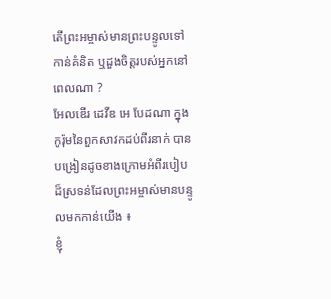តើព្រះអម្ចាស់មានព្រះបន្ទូលទៅកាន់គំនិត ឬដួងចិត្តរបស់អ្នកនៅពេលណា ?
អែលឌើរ ដេវីឌ អេ បែដណា ក្នុងកូរ៉ុមនៃពួកសាវកដប់ពីរនាក់ បានបង្រៀនដូចខាងក្រោមអំពីរបៀបដ៏ស្រទន់ដែលព្រះអម្ចាស់មានបន្ទូលមកកាន់យើង ៖
ខ្ញុំ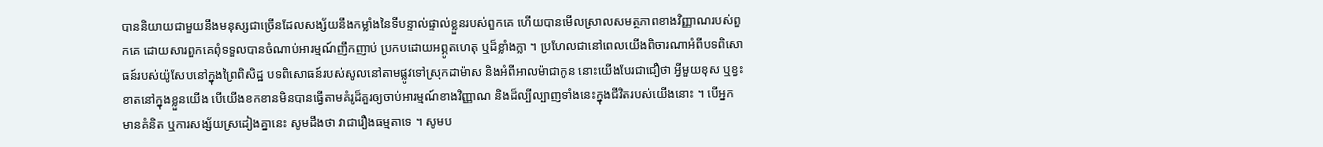បាននិយាយជាមួយនឹងមនុស្សជាច្រើនដែលសង្ស័យនឹងកម្លាំងនៃទីបន្ទាល់ផ្ទាល់ខ្លួនរបស់ពួកគេ ហើយបានមើលស្រាលសមត្ថភាពខាងវិញ្ញាណរបស់ពួកគេ ដោយសារពួកគេពុំទទួលបានចំណាប់អារម្មណ៍ញឹកញាប់ ប្រកបដោយអព្ភូតហេតុ ឬដ៏ខ្លាំងក្លា ។ ប្រហែលជានៅពេលយើងពិចារណាអំពីបទពិសោធន៍របស់យ៉ូសែបនៅក្នុងព្រៃពិសិដ្ឋ បទពិសោធន៍របស់សូលនៅតាមផ្លូវទៅស្រុកដាម៉ាស និងអំពីអាលម៉ាជាកូន នោះយើងបែរជាជឿថា អ្វីមួយខុស ឬខ្វះខាតនៅក្នុងខ្លួនយើង បើយើងខកខានមិនបានធ្វើតាមគំរូដ៏គួរឲ្យចាប់អារម្មណ៍ខាងវិញ្ញាណ និងដ៏ល្បីល្បាញទាំងនេះក្នុងជីវិតរបស់យើងនោះ ។ បើអ្នកមានគំនិត ឬការសង្ស័យស្រដៀងគ្នានេះ សូមដឹងថា វាជារឿងធម្មតាទេ ។ សូមប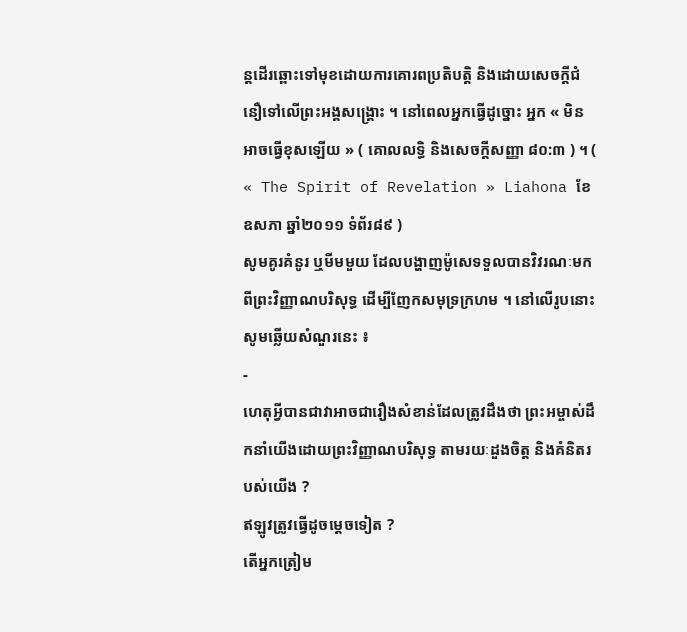ន្ដដើរឆ្ពោះទៅមុខដោយការគោរពប្រតិបត្តិ និងដោយសេចក្ដីជំនឿទៅលើព្រះអង្គសង្គ្រោះ ។ នៅពេលអ្នកធ្វើដូច្នោះ អ្នក « មិនអាចធ្វើខុសឡើយ » ( គោលលទ្ធិ និងសេចក្ដីសញ្ញា ៨០:៣ ) ។ ( « The Spirit of Revelation » Liahona ខែឧសភា ឆ្នាំ២០១១ ទំព័រ៨៩ )
សូមគូរគំនូរ ឬមីមមួយ ដែលបង្ហាញម៉ូសេទទួលបានវិវរណៈមកពីព្រះវិញ្ញាណបរិសុទ្ធ ដើម្បីញែកសមុទ្រក្រហម ។ នៅលើរូបនោះ សូមឆ្លើយសំណួរនេះ ៖
-
ហេតុអ្វីបានជាវាអាចជារឿងសំខាន់ដែលត្រូវដឹងថា ព្រះអម្ចាស់ដឹកនាំយើងដោយព្រះវិញ្ញាណបរិសុទ្ធ តាមរយៈដួងចិត្ត និងគំនិតរបស់យើង ?
ឥឡូវត្រូវធ្វើដូចម្តេចទៀត ?
តើអ្នកត្រៀម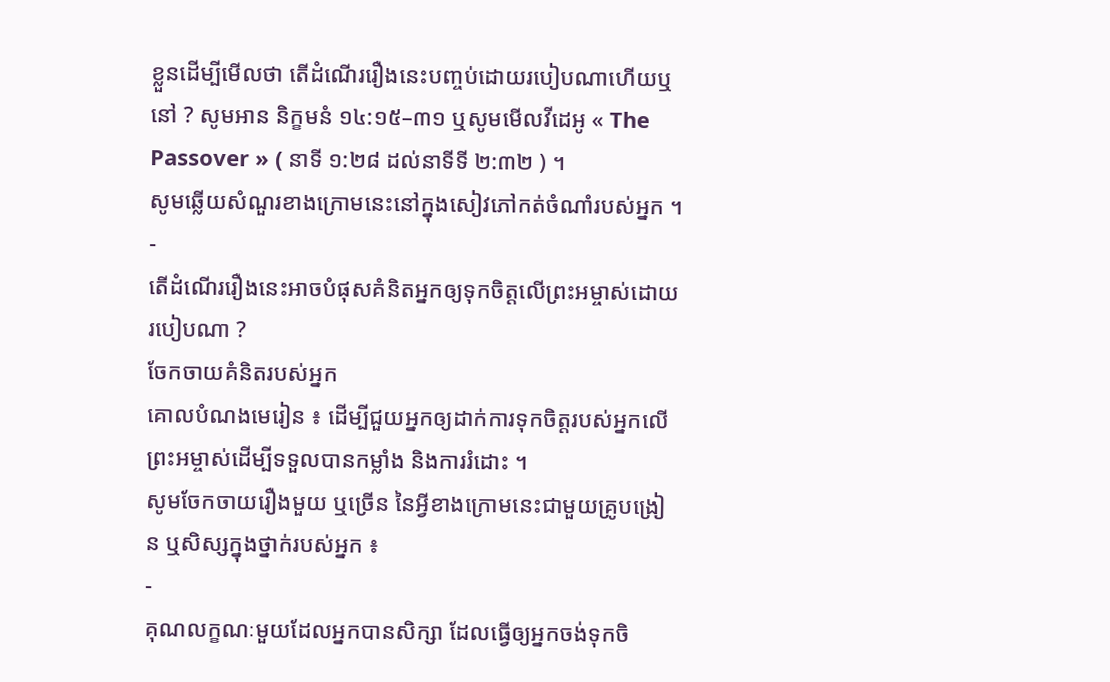ខ្លួនដើម្បីមើលថា តើដំណើររឿងនេះបញ្ចប់ដោយរបៀបណាហើយឬនៅ ? សូមអាន និក្ខមនំ ១៤:១៥–៣១ ឬសូមមើលវីដេអូ « The Passover » ( នាទី ១:២៨ ដល់នាទីទី ២:៣២ ) ។
សូមឆ្លើយសំណួរខាងក្រោមនេះនៅក្នុងសៀវភៅកត់ចំណាំរបស់អ្នក ។
-
តើដំណើររឿងនេះអាចបំផុសគំនិតអ្នកឲ្យទុកចិត្តលើព្រះអម្ចាស់ដោយរបៀបណា ?
ចែកចាយគំនិតរបស់អ្នក
គោលបំណងមេរៀន ៖ ដើម្បីជួយអ្នកឲ្យដាក់ការទុកចិត្តរបស់អ្នកលើព្រះអម្ចាស់ដើម្បីទទួលបានកម្លាំង និងការរំដោះ ។
សូមចែកចាយរឿងមួយ ឬច្រើន នៃអ្វីខាងក្រោមនេះជាមួយគ្រូបង្រៀន ឬសិស្សក្នុងថ្នាក់របស់អ្នក ៖
-
គុណលក្ខណៈមួយដែលអ្នកបានសិក្សា ដែលធ្វើឲ្យអ្នកចង់ទុកចិ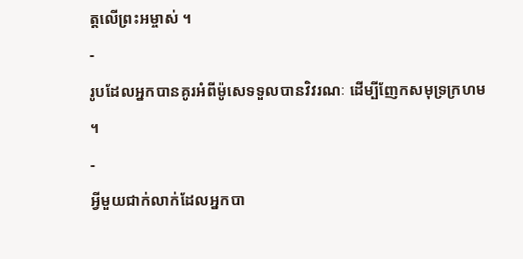ត្តលើព្រះអម្ចាស់ ។
-
រូបដែលអ្នកបានគូរអំពីម៉ូសេទទួលបានវិវរណៈ ដើម្បីញែកសមុទ្រក្រហម ។
-
អ្វីមួយជាក់លាក់ដែលអ្នកបា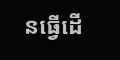នធ្វើដើ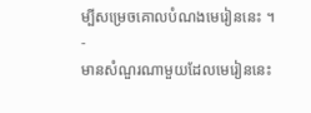ម្បីសម្រេចគោលបំណងមេរៀននេះ ។
-
មានសំណួរណាមួយដែលមេរៀននេះ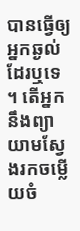បានធ្វើឲ្យអ្នកឆ្ងល់ដែរឬទេ ។ តើអ្នកនឹងព្យាយាមស្វែងរកចម្លើយចំ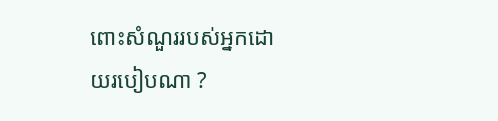ពោះសំណួររបស់អ្នកដោយរបៀបណា ?